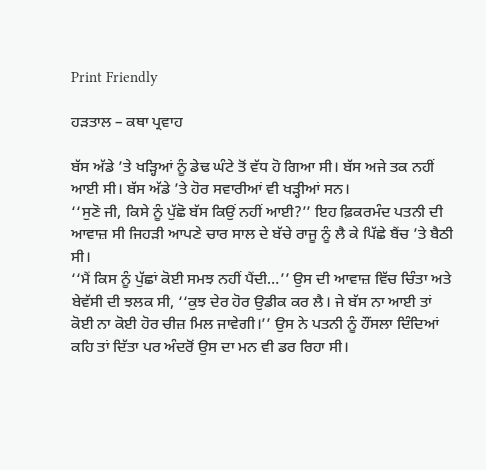Print Friendly

ਹੜਤਾਲ – ਕਥਾ ਪ੍ਰਵਾਹ

ਬੱਸ ਅੱਡੇ ’ਤੇ ਖੜ੍ਹਿਆਂ ਨੂੰ ਡੇਢ ਘੰਟੇ ਤੋਂ ਵੱਧ ਹੋ ਗਿਆ ਸੀ। ਬੱਸ ਅਜੇ ਤਕ ਨਹੀਂ ਆਈ ਸੀ। ਬੱਸ ਅੱਡੇ ’ਤੇ ਹੋਰ ਸਵਾਰੀਆਂ ਵੀ ਖੜ੍ਹੀਆਂ ਸਨ।
‘‘ਸੁਣੋ ਜੀ, ਕਿਸੇ ਨੂੰ ਪੁੱਛੋ ਬੱਸ ਕਿਉਂ ਨਹੀਂ ਆਈ?’’ ਇਹ ਫ਼ਿਕਰਮੰਦ ਪਤਨੀ ਦੀ ਆਵਾਜ਼ ਸੀ ਜਿਹੜੀ ਆਪਣੇ ਚਾਰ ਸਾਲ ਦੇ ਬੱਚੇ ਰਾਜੂ ਨੂੰ ਲੈ ਕੇ ਪਿੱਛੇ ਬੈਂਚ ’ਤੇ ਬੈਠੀ ਸੀ।
‘‘ਮੈਂ ਕਿਸ ਨੂੰ ਪੁੱਛਾਂ ਕੋਈ ਸਮਝ ਨਹੀਂ ਪੈਂਦੀ…’’ ਉਸ ਦੀ ਆਵਾਜ਼ ਵਿੱਚ ਚਿੰਤਾ ਅਤੇ ਬੇਵੱਸੀ ਦੀ ਝਲਕ ਸੀ, ‘‘ਕੁਝ ਦੇਰ ਹੋਰ ਉਡੀਕ ਕਰ ਲੈ। ਜੇ ਬੱਸ ਨਾ ਆਈ ਤਾਂ ਕੋਈ ਨਾ ਕੋਈ ਹੋਰ ਚੀਜ਼ ਮਿਲ ਜਾਵੇਗੀ।’’ ਉਸ ਨੇ ਪਤਨੀ ਨੂੰ ਹੌਂਸਲਾ ਦਿੰਦਿਆਂ ਕਹਿ ਤਾਂ ਦਿੱਤਾ ਪਰ ਅੰਦਰੋਂ ਉਸ ਦਾ ਮਨ ਵੀ ਡਰ ਰਿਹਾ ਸੀ।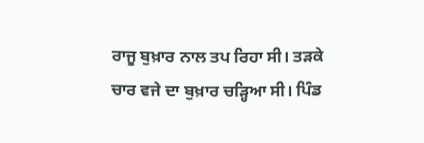ਰਾਜੂ ਬੁਖ਼ਾਰ ਨਾਲ ਤਪ ਰਿਹਾ ਸੀ। ਤੜਕੇ ਚਾਰ ਵਜੇ ਦਾ ਬੁਖ਼ਾਰ ਚੜ੍ਹਿਆ ਸੀ। ਪਿੰਡ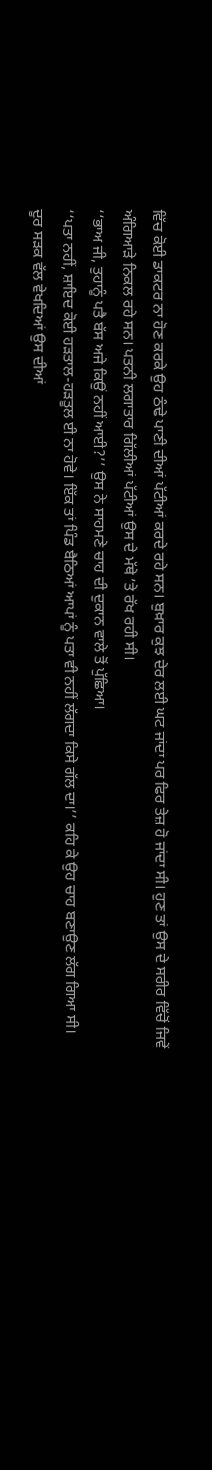ਵਿੱਚ ਕੋਈ ਡਾਕਟਰ ਨਾ ਹੋਣ ਕਰਕੇ ਉਹ ਠੰਢੇ ਪਾਣੀ ਦੀਆਂ ਪੱਟੀਆਂ ਕਰਦੇ ਰਹੇ ਸਨ। ਬੁਖ਼ਾਰ ਕੁਝ ਦੇਰ ਲਈ ਘਟ ਜਾਂਦਾ ਪਰ ਫਿਰ ਤੇਜ਼ ਹੋ ਜਾਂਦਾ ਸੀ। ਹੁਣ ਤਾਂ ਉਸ ਦੇ ਸਰੀਰ ਵਿੱਚੋਂ ਜਿਵੇਂ ਅੰਗਿਆੜੇ ਨਿਕਲ ਰਹੇ ਸਨ। ਪਤਨੀ ਲਗਾਤਾਰ ਗਿੱਲੀਆਂ ਪੱਟੀਆਂ ਉਸ ਦੇ ਮੱਥੇ ’ਤੇ ਰੱਖ ਰਹੀ ਸੀ।
‘‘ਭਾਅ ਜੀ, ਤੁਹਾਨੂੰ ਪਤੈ ਬੱਸ ਅਜੇ ਕਿਉਂ ਨਹੀਂ ਆਈ?’’ ਉਸ ਨੇ ਸਾਹਮਣੇ ਚਾਹ ਦੀ ਦੁਕਾਨ ਵਾਲੇ ਤੋਂ ਪੁੱਛਿਆ।
‘‘ਪਤਾ ਨਹੀਂ, ਸ਼ਾਇਦ ਕੋਈ ਹੜਤਾਲ-ਹੜਤੂਲ ਈ ਨਾ ਹੋਵੇ। ਇੱਕ ਤਾਂ ਪਿੰਡ ਬੈਠਿਆਂ ਆਪਾਂ ਨੂੰ ਪਤਾ ਵੀ ਨਹੀਂ ਲੱਗਦਾ ਕਿਸੇ ਗੱਲ ਦਾ।’’ ਕਹਿ ਕੇ ਉਹ ਚਾਹ ਬਣਾਉਣ ਲੱਗ ਗਿਆ ਸੀ।
ਦੂਰ ਸੜਕ ਵੱਲ ਵੇਖਦਿਆਂ ਉਸ ਦੀਆਂ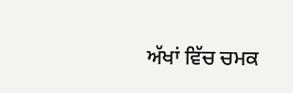ਅੱਖਾਂ ਵਿੱਚ ਚਮਕ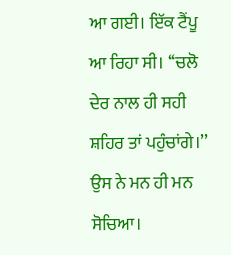ਆ ਗਈ। ਇੱਕ ਟੈਂਪੂ ਆ ਰਿਹਾ ਸੀ। ‘‘ਚਲੋ ਦੇਰ ਨਾਲ ਹੀ ਸਹੀ ਸ਼ਹਿਰ ਤਾਂ ਪਹੁੰਚਾਂਗੇ।’’ ਉਸ ਨੇ ਮਨ ਹੀ ਮਨ ਸੋਚਿਆ।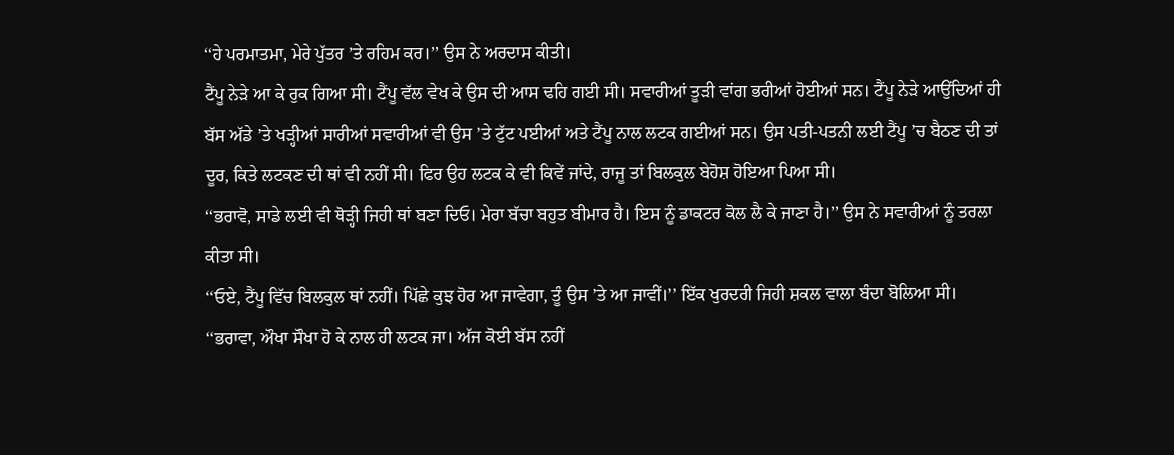‘‘ਹੇ ਪਰਮਾਤਮਾ, ਮੇਰੇ ਪੁੱਤਰ ’ਤੇ ਰਹਿਮ ਕਰ।’’ ਉਸ ਨੇ ਅਰਦਾਸ ਕੀਤੀ।
ਟੈਂਪੂ ਨੇੜੇ ਆ ਕੇ ਰੁਕ ਗਿਆ ਸੀ। ਟੈਂਪੂ ਵੱਲ ਵੇਖ ਕੇ ਉਸ ਦੀ ਆਸ ਢਹਿ ਗਈ ਸੀ। ਸਵਾਰੀਆਂ ਤੂੜੀ ਵਾਂਗ ਭਰੀਆਂ ਹੋਈਆਂ ਸਨ। ਟੈਂਪੂ ਨੇੜੇ ਆਉਂਦਿਆਂ ਹੀ ਬੱਸ ਅੱਡੇ ’ਤੇ ਖੜ੍ਹੀਆਂ ਸਾਰੀਆਂ ਸਵਾਰੀਆਂ ਵੀ ਉਸ ’ਤੇ ਟੁੱਟ ਪਈਆਂ ਅਤੇ ਟੈਂਪੂ ਨਾਲ ਲਟਕ ਗਈਆਂ ਸਨ। ਉਸ ਪਤੀ-ਪਤਨੀ ਲਈ ਟੈਂਪੂ ’ਚ ਬੈਠਣ ਦੀ ਤਾਂ ਦੂਰ, ਕਿਤੇ ਲਟਕਣ ਦੀ ਥਾਂ ਵੀ ਨਹੀਂ ਸੀ। ਫਿਰ ਉਹ ਲਟਕ ਕੇ ਵੀ ਕਿਵੇਂ ਜਾਂਦੇ, ਰਾਜੂ ਤਾਂ ਬਿਲਕੁਲ ਬੇਹੋਸ਼ ਹੋਇਆ ਪਿਆ ਸੀ।
‘‘ਭਰਾਵੋ, ਸਾਡੇ ਲਈ ਵੀ ਥੋੜ੍ਹੀ ਜਿਹੀ ਥਾਂ ਬਣਾ ਦਿਓ। ਮੇਰਾ ਬੱਚਾ ਬਹੁਤ ਬੀਮਾਰ ਹੈ। ਇਸ ਨੂੰ ਡਾਕਟਰ ਕੋਲ ਲੈ ਕੇ ਜਾਣਾ ਹੈ।’’ ਉਸ ਨੇ ਸਵਾਰੀਆਂ ਨੂੰ ਤਰਲਾ ਕੀਤਾ ਸੀ।
‘‘ਓਏ, ਟੈਂਪੂ ਵਿੱਚ ਬਿਲਕੁਲ ਥਾਂ ਨਹੀਂ। ਪਿੱਛੇ ਕੁਝ ਹੋਰ ਆ ਜਾਵੇਗਾ, ਤੂੰ ਉਸ ’ਤੇ ਆ ਜਾਵੀਂ।’’ ਇੱਕ ਖੁਰਦਰੀ ਜਿਹੀ ਸ਼ਕਲ ਵਾਲਾ ਬੰਦਾ ਬੋਲਿਆ ਸੀ।
‘‘ਭਰਾਵਾ, ਔਖਾ ਸੌਖਾ ਹੋ ਕੇ ਨਾਲ ਹੀ ਲਟਕ ਜਾ। ਅੱਜ ਕੋਈ ਬੱਸ ਨਹੀਂ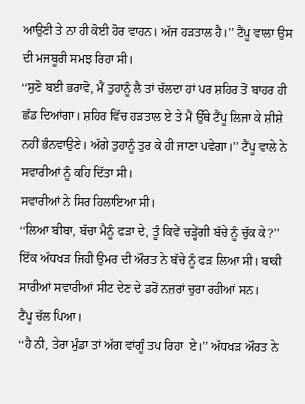ਆਉਣੀ ਤੇ ਨਾ ਹੀ ਕੋਈ ਹੋਰ ਵਾਹਨ। ਅੱਜ ਹੜਤਾਲ ਹੈ।’’ ਟੈਂਪੂ ਵਾਲਾ ਉਸ ਦੀ ਮਜਬੂਰੀ ਸਮਝ ਰਿਹਾ ਸੀ।
‘‘ਸੁਣੋ ਬਈ ਭਰਾਵੋ, ਮੈਂ ਤੁਹਾਨੂੰ ਲੈ ਤਾਂ ਚੱਲਦਾ ਹਾਂ ਪਰ ਸ਼ਹਿਰ ਤੋਂ ਬਾਹਰ ਹੀ ਛੱਡ ਦਿਆਂਗਾ। ਸ਼ਹਿਰ ਵਿੱਚ ਹੜਤਾਲ ਏ ਤੇ ਮੈਂ ਉੱਥੇ ਟੈਂਪੂ ਲਿਜਾ ਕੇ ਸ਼ੀਸ਼ੇ ਨਹੀਂ ਭੰਨਵਾਉਣੇ। ਅੱਗੇ ਤੁਹਾਨੂੰ ਤੁਰ ਕੇ ਹੀ ਜਾਣਾ ਪਵੇਗਾ।’’ ਟੈਂਪੂ ਵਾਲੇ ਨੇ ਸਵਾਰੀਆਂ ਨੂੰ ਕਹਿ ਦਿੱਤਾ ਸੀ।
ਸਵਾਰੀਆਂ ਨੇ ਸਿਰ ਹਿਲਾਇਆ ਸੀ।
‘‘ਲਿਆ ਬੀਬਾ, ਬੱਚਾ ਮੈਨੂੰ ਫੜਾ ਦੇ, ਤੂੰ ਕਿਵੇਂ ਚੜ੍ਹੇਂਗੀ ਬੱਚੇ ਨੂੰ ਚੁੱਕ ਕੇ?’’ ਇੱਕ ਅੱਧਖੜ ਜਿਹੀ ਉਮਰ ਦੀ ਔਰਤ ਨੇ ਬੱਚੇ ਨੂੰ ਫੜ ਲਿਆ ਸੀ। ਬਾਕੀ ਸਾਰੀਆਂ ਸਵਾਰੀਆਂ ਸੀਟ ਦੇਣ ਦੇ ਡਰੋਂ ਨਜ਼ਰਾਂ ਚੁਰਾ ਰਹੀਆਂ ਸਨ।
ਟੈਂਪੂ ਚੱਲ ਪਿਆ।
‘‘ਹੈ ਨੀ, ਤੇਰਾ ਮੁੰਡਾ ਤਾਂ ਅੱਗ ਵਾਂਗੂੰ ਤਪ ਰਿਹਾ  ਏ।’’ ਅੱਧਖੜ ਔਰਤ ਨੇ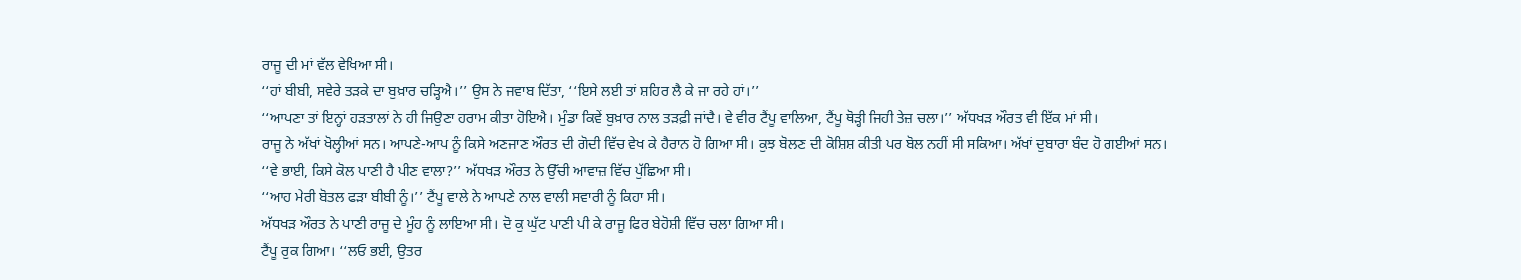ਰਾਜੂ ਦੀ ਮਾਂ ਵੱਲ ਵੇਖਿਆ ਸੀ।
‘‘ਹਾਂ ਬੀਬੀ, ਸਵੇਰੇ ਤੜਕੇ ਦਾ ਬੁਖ਼ਾਰ ਚੜ੍ਹਿਐ।’’ ਉਸ ਨੇ ਜਵਾਬ ਦਿੱਤਾ, ‘‘ਇਸੇ ਲਈ ਤਾਂ ਸ਼ਹਿਰ ਲੈ ਕੇ ਜਾ ਰਹੇ ਹਾਂ।’’
‘‘ਆਪਣਾ ਤਾਂ ਇਨ੍ਹਾਂ ਹੜਤਾਲਾਂ ਨੇ ਹੀ ਜਿਉਣਾ ਹਰਾਮ ਕੀਤਾ ਹੋਇਐ। ਮੁੰਡਾ ਕਿਵੇਂ ਬੁਖ਼ਾਰ ਨਾਲ ਤੜਫ਼ੀ ਜਾਂਦੈ। ਵੇ ਵੀਰ ਟੈਂਪੂ ਵਾਲਿਆ, ਟੈਂਪੂ ਥੋੜ੍ਹੀ ਜਿਹੀ ਤੇਜ਼ ਚਲਾ।’’ ਅੱਧਖੜ ਔਰਤ ਵੀ ਇੱਕ ਮਾਂ ਸੀ।
ਰਾਜੂ ਨੇ ਅੱਖਾਂ ਖੋਲ੍ਹੀਆਂ ਸਨ। ਆਪਣੇ-ਆਪ ਨੂੰ ਕਿਸੇ ਅਣਜਾਣ ਔਰਤ ਦੀ ਗੋਦੀ ਵਿੱਚ ਵੇਖ ਕੇ ਹੈਰਾਨ ਹੋ ਗਿਆ ਸੀ। ਕੁਝ ਬੋਲਣ ਦੀ ਕੋਸ਼ਿਸ਼ ਕੀਤੀ ਪਰ ਬੋਲ ਨਹੀਂ ਸੀ ਸਕਿਆ। ਅੱਖਾਂ ਦੁਬਾਰਾ ਬੰਦ ਹੋ ਗਈਆਂ ਸਨ।
‘‘ਵੇ ਭਾਈ, ਕਿਸੇ ਕੋਲ ਪਾਣੀ ਹੈ ਪੀਣ ਵਾਲਾ?’’ ਅੱਧਖੜ ਔਰਤ ਨੇ ਉੱਚੀ ਆਵਾਜ਼ ਵਿੱਚ ਪੁੱਛਿਆ ਸੀ।
‘‘ਆਹ ਮੇਰੀ ਬੋਤਲ ਫੜਾ ਬੀਬੀ ਨੂੰ।’’ ਟੈਂਪੂ ਵਾਲੇ ਨੇ ਆਪਣੇ ਨਾਲ ਵਾਲੀ ਸਵਾਰੀ ਨੂੰ ਕਿਹਾ ਸੀ।
ਅੱਧਖੜ ਔਰਤ ਨੇ ਪਾਣੀ ਰਾਜੂ ਦੇ ਮੂੰਹ ਨੂੰ ਲਾਇਆ ਸੀ। ਦੋ ਕੁ ਘੁੱਟ ਪਾਣੀ ਪੀ ਕੇ ਰਾਜੂ ਫਿਰ ਬੇਹੋਸ਼ੀ ਵਿੱਚ ਚਲਾ ਗਿਆ ਸੀ।
ਟੈਂਪੂ ਰੁਕ ਗਿਆ। ‘‘ਲਓ ਭਈ, ਉਤਰ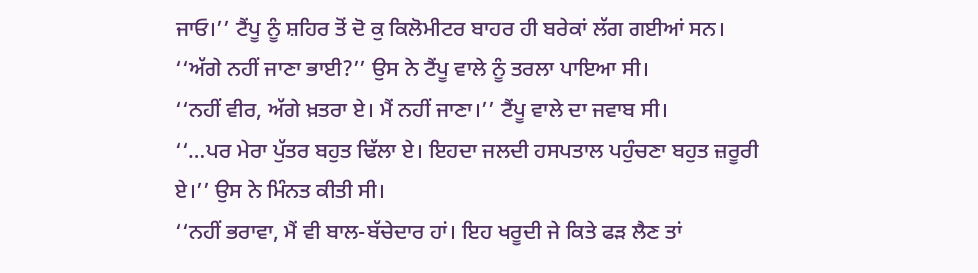ਜਾਓ।’’ ਟੈਂਪੂ ਨੂੰ ਸ਼ਹਿਰ ਤੋਂ ਦੋ ਕੁ ਕਿਲੋਮੀਟਰ ਬਾਹਰ ਹੀ ਬਰੇਕਾਂ ਲੱਗ ਗਈਆਂ ਸਨ।
‘‘ਅੱਗੇ ਨਹੀਂ ਜਾਣਾ ਭਾਈ?’’ ਉਸ ਨੇ ਟੈਂਪੂ ਵਾਲੇ ਨੂੰ ਤਰਲਾ ਪਾਇਆ ਸੀ।
‘‘ਨਹੀਂ ਵੀਰ, ਅੱਗੇ ਖ਼ਤਰਾ ਏ। ਮੈਂ ਨਹੀਂ ਜਾਣਾ।’’ ਟੈਂਪੂ ਵਾਲੇ ਦਾ ਜਵਾਬ ਸੀ।
‘‘…ਪਰ ਮੇਰਾ ਪੁੱਤਰ ਬਹੁਤ ਢਿੱਲਾ ਏ। ਇਹਦਾ ਜਲਦੀ ਹਸਪਤਾਲ ਪਹੁੰਚਣਾ ਬਹੁਤ ਜ਼ਰੂਰੀ ਏ।’’ ਉਸ ਨੇ ਮਿੰਨਤ ਕੀਤੀ ਸੀ।
‘‘ਨਹੀਂ ਭਰਾਵਾ, ਮੈਂ ਵੀ ਬਾਲ-ਬੱਚੇਦਾਰ ਹਾਂ। ਇਹ ਖਰੂਦੀ ਜੇ ਕਿਤੇ ਫੜ ਲੈਣ ਤਾਂ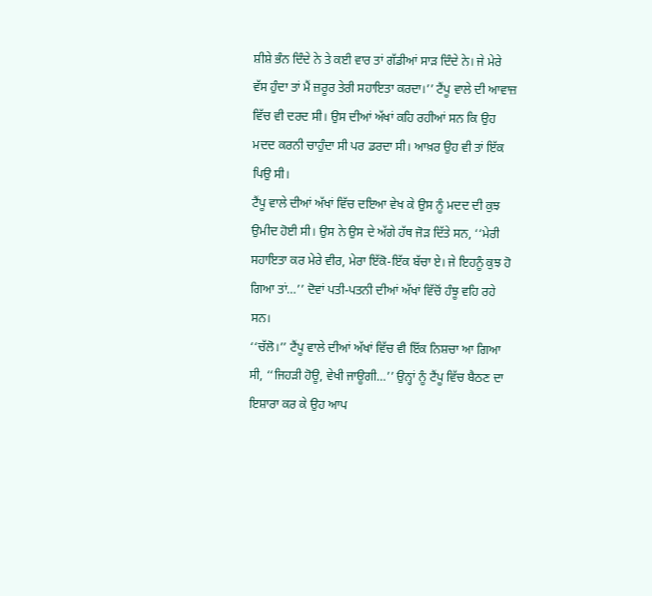ਸ਼ੀਸ਼ੇ ਭੰਨ ਦਿੰਦੇ ਨੇ ਤੇ ਕਈ ਵਾਰ ਤਾਂ ਗੱਡੀਆਂ ਸਾੜ ਦਿੰਦੇ ਨੇ। ਜੇ ਮੇਰੇ ਵੱਸ ਹੁੰਦਾ ਤਾਂ ਮੈਂ ਜ਼ਰੂਰ ਤੇਰੀ ਸਹਾਇਤਾ ਕਰਦਾ।’’ ਟੈਂਪੂ ਵਾਲੇ ਦੀ ਆਵਾਜ਼ ਵਿੱਚ ਵੀ ਦਰਦ ਸੀ। ਉਸ ਦੀਆਂ ਅੱਖਾਂ ਕਹਿ ਰਹੀਆਂ ਸਨ ਕਿ ਉਹ ਮਦਦ ਕਰਨੀ ਚਾਹੁੰਦਾ ਸੀ ਪਰ ਡਰਦਾ ਸੀ। ਆਖ਼ਰ ਉਹ ਵੀ ਤਾਂ ਇੱਕ ਪਿਉ ਸੀ।
ਟੈਂਪੂ ਵਾਲੇ ਦੀਆਂ ਅੱਖਾਂ ਵਿੱਚ ਦਇਆ ਵੇਖ ਕੇ ਉਸ ਨੂੰ ਮਦਦ ਦੀ ਕੁਝ ਉਮੀਦ ਹੋਈ ਸੀ। ਉਸ ਨੇ ਉਸ ਦੇ ਅੱਗੇ ਹੱਥ ਜੋੜ ਦਿੱਤੇ ਸਨ, ‘‘ਮੇਰੀ ਸਹਾਇਤਾ ਕਰ ਮੇਰੇ ਵੀਰ, ਮੇਰਾ ਇੱਕੋ-ਇੱਕ ਬੱਚਾ ਏ। ਜੇ ਇਹਨੂੰ ਕੁਝ ਹੋ ਗਿਆ ਤਾਂ…’’ ਦੋਵਾਂ ਪਤੀ-ਪਤਨੀ ਦੀਆਂ ਅੱਖਾਂ ਵਿੱਚੋਂ ਹੰਝੂ ਵਹਿ ਰਹੇ ਸਨ।
‘‘ਚੱਲੋ।’’ ਟੈਂਪੂ ਵਾਲੇ ਦੀਆਂ ਅੱਖਾਂ ਵਿੱਚ ਵੀ ਇੱਕ ਨਿਸ਼ਚਾ ਆ ਗਿਆ ਸੀ, ‘‘ਜਿਹੜੀ ਹੋਊ, ਵੇਖੀ ਜਾਊਗੀ…’’ ਉਨ੍ਹਾਂ ਨੂੰ ਟੈਂਪੂ ਵਿੱਚ ਬੈਠਣ ਦਾ ਇਸ਼ਾਰਾ ਕਰ ਕੇ ਉਹ ਆਪ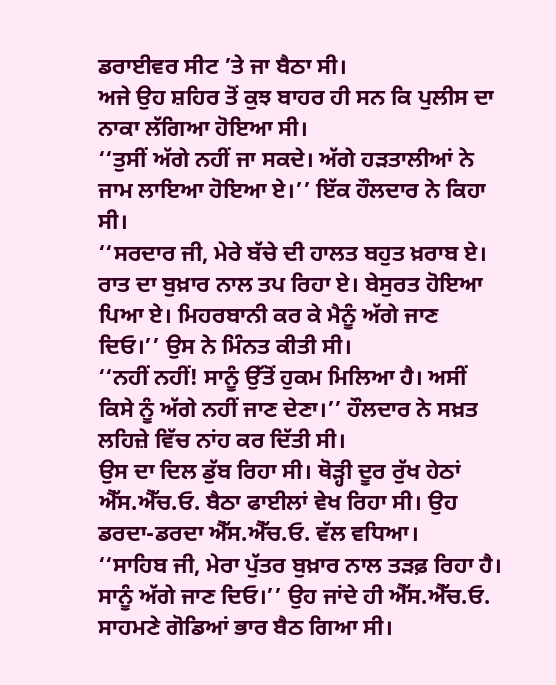ਡਰਾਈਵਰ ਸੀਟ ’ਤੇ ਜਾ ਬੈਠਾ ਸੀ।
ਅਜੇ ਉਹ ਸ਼ਹਿਰ ਤੋਂ ਕੁਝ ਬਾਹਰ ਹੀ ਸਨ ਕਿ ਪੁਲੀਸ ਦਾ ਨਾਕਾ ਲੱਗਿਆ ਹੋਇਆ ਸੀ।
‘‘ਤੁਸੀਂ ਅੱਗੇ ਨਹੀਂ ਜਾ ਸਕਦੇ। ਅੱਗੇ ਹੜਤਾਲੀਆਂ ਨੇ ਜਾਮ ਲਾਇਆ ਹੋਇਆ ਏ।’’ ਇੱਕ ਹੌਲਦਾਰ ਨੇ ਕਿਹਾ ਸੀ।
‘‘ਸਰਦਾਰ ਜੀ, ਮੇਰੇ ਬੱਚੇ ਦੀ ਹਾਲਤ ਬਹੁਤ ਖ਼ਰਾਬ ਏ। ਰਾਤ ਦਾ ਬੁਖ਼ਾਰ ਨਾਲ ਤਪ ਰਿਹਾ ਏ। ਬੇਸੁਰਤ ਹੋਇਆ ਪਿਆ ਏ। ਮਿਹਰਬਾਨੀ ਕਰ ਕੇ ਮੈਨੂੰ ਅੱਗੇ ਜਾਣ ਦਿਓ।’’ ਉਸ ਨੇ ਮਿੰਨਤ ਕੀਤੀ ਸੀ।
‘‘ਨਹੀਂ ਨਹੀਂ! ਸਾਨੂੰ ਉੱਤੋਂ ਹੁਕਮ ਮਿਲਿਆ ਹੈ। ਅਸੀਂ ਕਿਸੇ ਨੂੰ ਅੱਗੇ ਨਹੀਂ ਜਾਣ ਦੇਣਾ।’’ ਹੌਲਦਾਰ ਨੇ ਸਖ਼ਤ ਲਹਿਜ਼ੇ ਵਿੱਚ ਨਾਂਹ ਕਰ ਦਿੱਤੀ ਸੀ।
ਉਸ ਦਾ ਦਿਲ ਡੁੱਬ ਰਿਹਾ ਸੀ। ਥੋੜ੍ਹੀ ਦੂਰ ਰੁੱਖ ਹੇਠਾਂ ਐੱਸ.ਐੱਚ.ਓ. ਬੈਠਾ ਫਾਈਲਾਂ ਵੇਖ ਰਿਹਾ ਸੀ। ਉਹ ਡਰਦਾ-ਡਰਦਾ ਐੱਸ.ਐੱਚ.ਓ. ਵੱਲ ਵਧਿਆ।
‘‘ਸਾਹਿਬ ਜੀ, ਮੇਰਾ ਪੁੱਤਰ ਬੁਖ਼ਾਰ ਨਾਲ ਤੜਫ਼ ਰਿਹਾ ਹੈ। ਸਾਨੂੰ ਅੱਗੇ ਜਾਣ ਦਿਓ।’’ ਉਹ ਜਾਂਦੇ ਹੀ ਐੱਸ.ਐੱਚ.ਓ. ਸਾਹਮਣੇ ਗੋਡਿਆਂ ਭਾਰ ਬੈਠ ਗਿਆ ਸੀ।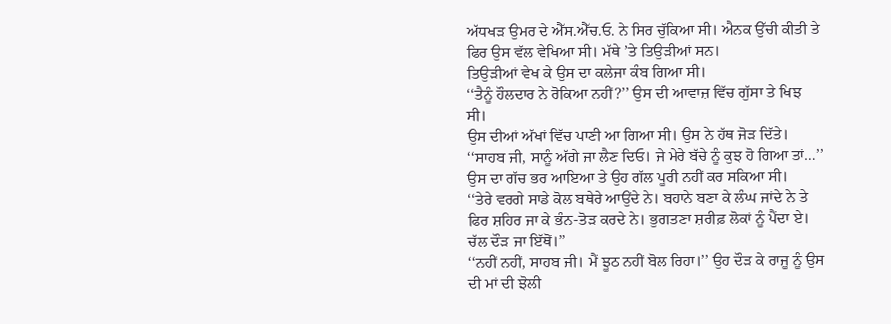ਅੱਧਖੜ ਉਮਰ ਦੇ ਐੱਸ.ਐੱਚ.ਓ. ਨੇ ਸਿਰ ਚੁੱਕਿਆ ਸੀ। ਐਨਕ ਉੱਚੀ ਕੀਤੀ ਤੇ ਫਿਰ ਉਸ ਵੱਲ ਵੇਖਿਆ ਸੀ। ਮੱਥੇ ’ਤੇ ਤਿਉੜੀਆਂ ਸਨ।
ਤਿਉੜੀਆਂ ਵੇਖ ਕੇ ਉਸ ਦਾ ਕਲੇਜਾ ਕੰਬ ਗਿਆ ਸੀ।
‘‘ਤੈਨੂੰ ਹੌਲਦਾਰ ਨੇ ਰੋਕਿਆ ਨਹੀਂ?’’ ਉਸ ਦੀ ਆਵਾਜ਼ ਵਿੱਚ ਗੁੱਸਾ ਤੇ ਖਿਝ ਸੀ।
ਉਸ ਦੀਆਂ ਅੱਖਾਂ ਵਿੱਚ ਪਾਣੀ ਆ ਗਿਆ ਸੀ। ਉਸ ਨੇ ਹੱਥ ਜੋੜ ਦਿੱਤੇ।
‘‘ਸਾਹਬ ਜੀ, ਸਾਨੂੰ ਅੱਗੇ ਜਾ ਲੈਣ ਦਿਓ। ਜੇ ਮੇਰੇ ਬੱਚੇ ਨੂੰ ਕੁਝ ਹੋ ਗਿਆ ਤਾਂ…’’ ਉਸ ਦਾ ਗੱਚ ਭਰ ਆਇਆ ਤੇ ਉਹ ਗੱਲ ਪੂਰੀ ਨਹੀਂ ਕਰ ਸਕਿਆ ਸੀ।
‘‘ਤੇਰੇ ਵਰਗੇ ਸਾਡੇ ਕੋਲ ਬਥੇਰੇ ਆਉਂਦੇ ਨੇ। ਬਹਾਨੇ ਬਣਾ ਕੇ ਲੰਘ ਜਾਂਦੇ ਨੇ ਤੇ ਫਿਰ ਸ਼ਹਿਰ ਜਾ ਕੇ ਭੰਨ-ਤੋੜ ਕਰਦੇ ਨੇ। ਭੁਗਤਣਾ ਸ਼ਰੀਫ਼ ਲੋਕਾਂ ਨੂੰ ਪੈਂਦਾ ਏ। ਚੱਲ ਦੌੜ ਜਾ ਇੱਥੋਂ।’’
‘‘ਨਹੀਂ ਨਹੀਂ, ਸਾਹਬ ਜੀ। ਮੈਂ ਝੂਠ ਨਹੀਂ ਬੋਲ ਰਿਹਾ।’’ ਉਹ ਦੌੜ ਕੇ ਰਾਜੂ ਨੂੰ ਉਸ ਦੀ ਮਾਂ ਦੀ ਝੋਲੀ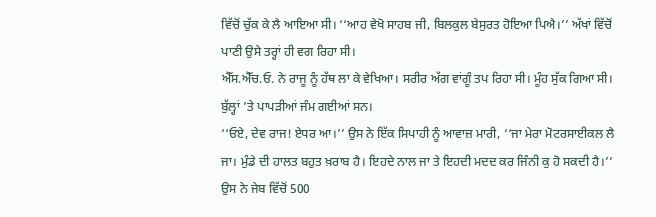ਵਿੱਚੋਂ ਚੁੱਕ ਕੇ ਲੈ ਆਇਆ ਸੀ। ‘‘ਆਹ ਵੇਖੋ ਸਾਹਬ ਜੀ, ਬਿਲਕੁਲ ਬੇਸੁਰਤ ਹੋਇਆ ਪਿਐ।’’ ਅੱਖਾਂ ਵਿੱਚੋਂ ਪਾਣੀ ਉਸੇ ਤਰ੍ਹਾਂ ਹੀ ਵਗ ਰਿਹਾ ਸੀ।
ਐੱਸ.ਐੱਚ.ਓ. ਨੇ ਰਾਜੂ ਨੂੰ ਹੱਥ ਲਾ ਕੇ ਵੇਖਿਆ। ਸਰੀਰ ਅੱਗ ਵਾਂਗੂੰ ਤਪ ਰਿਹਾ ਸੀ। ਮੂੰਹ ਸੁੱਕ ਗਿਆ ਸੀ। ਬੁੱਲ੍ਹਾਂ ’ਤੇ ਪਾਪੜੀਆਂ ਜੰਮ ਗਈਆਂ ਸਨ।
‘‘ਓਏ, ਦੇਵ ਰਾਜ! ਏਧਰ ਆ।’’ ਉਸ ਨੇ ਇੱਕ ਸਿਪਾਹੀ ਨੂੰ ਆਵਾਜ਼ ਮਾਰੀ, ‘‘ਜਾ ਮੇਰਾ ਮੋਟਰਸਾਈਕਲ ਲੈ ਜਾ। ਮੁੰਡੇ ਦੀ ਹਾਲਤ ਬਹੁਤ ਖ਼ਰਾਬ ਹੈ। ਇਹਦੇ ਨਾਲ ਜਾ ਤੇ ਇਹਦੀ ਮਦਦ ਕਰ ਜਿੰਨੀ ਕੁ ਹੋ ਸਕਦੀ ਹੈ।’’ ਉਸ ਨੇ ਜੇਬ ਵਿੱਚੋਂ 500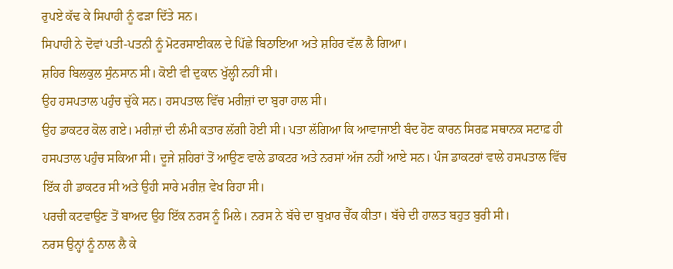ਰੁਪਏ ਕੱਢ ਕੇ ਸਿਪਾਹੀ ਨੂੰ ਫੜਾ ਦਿੱਤੇ ਸਨ।
ਸਿਪਾਹੀ ਨੇ ਦੋਵਾਂ ਪਤੀ-ਪਤਨੀ ਨੂੰ ਮੋਟਰਸਾਈਕਲ ਦੇ ਪਿੱਛੇ ਬਿਠਾਇਆ ਅਤੇ ਸ਼ਹਿਰ ਵੱਲ ਲੈ ਗਿਆ।
ਸ਼ਹਿਰ ਬਿਲਕੁਲ ਸੁੰਨਸਾਨ ਸੀ। ਕੋਈ ਵੀ ਦੁਕਾਨ ਖੁੱਲ੍ਹੀ ਨਹੀਂ ਸੀ।
ਉਹ ਹਸਪਤਾਲ ਪਹੁੰਚ ਚੁੱਕੇ ਸਨ। ਹਸਪਤਾਲ ਵਿੱਚ ਮਰੀਜ਼ਾਂ ਦਾ ਬੁਰਾ ਹਾਲ ਸੀ।
ਉਹ ਡਾਕਟਰ ਕੋਲ ਗਏ। ਮਰੀਜ਼ਾਂ ਦੀ ਲੰਮੀ ਕਤਾਰ ਲੱਗੀ ਹੋਈ ਸੀ। ਪਤਾ ਲੱਗਿਆ ਕਿ ਆਵਾਜਾਈ ਬੰਦ ਹੋਣ ਕਾਰਨ ਸਿਰਫ਼ ਸਥਾਨਕ ਸਟਾਫ਼ ਹੀ ਹਸਪਤਾਲ ਪਹੁੰਚ ਸਕਿਆ ਸੀ। ਦੂਜੇ ਸ਼ਹਿਰਾਂ ਤੋਂ ਆਉਣ ਵਾਲੇ ਡਾਕਟਰ ਅਤੇ ਨਰਸਾਂ ਅੱਜ ਨਹੀਂ ਆਏ ਸਨ। ਪੰਜ ਡਾਕਟਰਾਂ ਵਾਲੇ ਹਸਪਤਾਲ ਵਿੱਚ ਇੱਕ ਹੀ ਡਾਕਟਰ ਸੀ ਅਤੇ ਉਹੀ ਸਾਰੇ ਮਰੀਜ਼ ਵੇਖ ਰਿਹਾ ਸੀ।
ਪਰਚੀ ਕਟਵਾਉਣ ਤੋਂ ਬਾਅਦ ਉਹ ਇੱਕ ਨਰਸ ਨੂੰ ਮਿਲੇ। ਨਰਸ ਨੇ ਬੱਚੇ ਦਾ ਬੁਖ਼ਾਰ ਚੈੱਕ ਕੀਤਾ। ਬੱਚੇ ਦੀ ਹਾਲਤ ਬਹੁਤ ਬੁਰੀ ਸੀ।
ਨਰਸ ਉਨ੍ਹਾਂ ਨੂੰ ਨਾਲ ਲੈ ਕੇ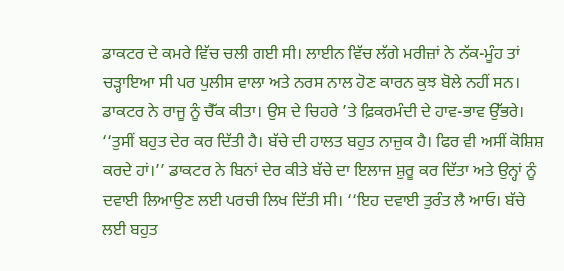ਡਾਕਟਰ ਦੇ ਕਮਰੇ ਵਿੱਚ ਚਲੀ ਗਈ ਸੀ। ਲਾਈਨ ਵਿੱਚ ਲੱਗੇ ਮਰੀਜ਼ਾਂ ਨੇ ਨੱਕ-ਮੂੰਹ ਤਾਂ ਚੜ੍ਹਾਇਆ ਸੀ ਪਰ ਪੁਲੀਸ ਵਾਲਾ ਅਤੇ ਨਰਸ ਨਾਲ ਹੋਣ ਕਾਰਨ ਕੁਝ ਬੋਲੇ ਨਹੀਂ ਸਨ।
ਡਾਕਟਰ ਨੇ ਰਾਜੂ ਨੂੰ ਚੈੱਕ ਕੀਤਾ। ਉਸ ਦੇ ਚਿਹਰੇ ’ਤੇ ਫ਼ਿਕਰਮੰਦੀ ਦੇ ਹਾਵ-ਭਾਵ ਉੱਭਰੇ। ‘‘ਤੁਸੀਂ ਬਹੁਤ ਦੇਰ ਕਰ ਦਿੱਤੀ ਹੈ। ਬੱਚੇ ਦੀ ਹਾਲਤ ਬਹੁਤ ਨਾਜ਼ੁਕ ਹੈ। ਫਿਰ ਵੀ ਅਸੀਂ ਕੋਸ਼ਿਸ਼ ਕਰਦੇ ਹਾਂ।’’ ਡਾਕਟਰ ਨੇ ਬਿਨਾਂ ਦੇਰ ਕੀਤੇ ਬੱਚੇ ਦਾ ਇਲਾਜ ਸ਼ੁਰੂ ਕਰ ਦਿੱਤਾ ਅਤੇ ਉਨ੍ਹਾਂ ਨੂੰ ਦਵਾਈ ਲਿਆਉਣ ਲਈ ਪਰਚੀ ਲਿਖ ਦਿੱਤੀ ਸੀ। ‘‘ਇਹ ਦਵਾਈ ਤੁਰੰਤ ਲੈ ਆਓ। ਬੱਚੇ ਲਈ ਬਹੁਤ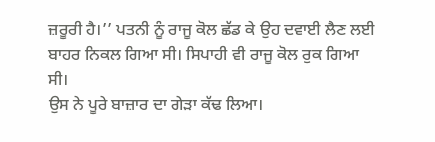ਜ਼ਰੂਰੀ ਹੈ।’’ ਪਤਨੀ ਨੂੰ ਰਾਜੂ ਕੋਲ ਛੱਡ ਕੇ ਉਹ ਦਵਾਈ ਲੈਣ ਲਈ ਬਾਹਰ ਨਿਕਲ ਗਿਆ ਸੀ। ਸਿਪਾਹੀ ਵੀ ਰਾਜੂ ਕੋਲ ਰੁਕ ਗਿਆ ਸੀ।
ਉਸ ਨੇ ਪੂਰੇ ਬਾਜ਼ਾਰ ਦਾ ਗੇੜਾ ਕੱਢ ਲਿਆ।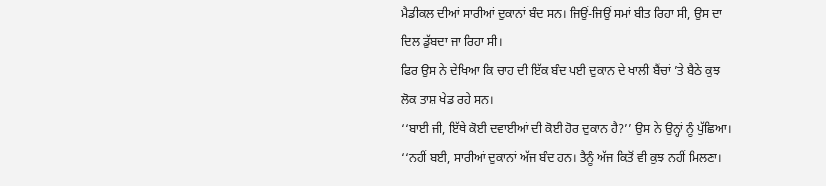ਮੈਡੀਕਲ ਦੀਆਂ ਸਾਰੀਆਂ ਦੁਕਾਨਾਂ ਬੰਦ ਸਨ। ਜਿਉਂ-ਜਿਉਂ ਸਮਾਂ ਬੀਤ ਰਿਹਾ ਸੀ, ਉਸ ਦਾ ਦਿਲ ਡੁੱਬਦਾ ਜਾ ਰਿਹਾ ਸੀ।
ਫਿਰ ਉਸ ਨੇ ਦੇਖਿਆ ਕਿ ਚਾਹ ਦੀ ਇੱਕ ਬੰਦ ਪਈ ਦੁਕਾਨ ਦੇ ਖਾਲੀ ਬੈਂਚਾਂ ’ਤੇ ਬੈਠੇ ਕੁਝ ਲੋਕ ਤਾਸ਼ ਖੇਡ ਰਹੇ ਸਨ।
‘‘ਬਾਈ ਜੀ, ਇੱਥੇ ਕੋਈ ਦਵਾਈਆਂ ਦੀ ਕੋਈ ਹੋਰ ਦੁਕਾਨ ਹੈ?’’ ਉਸ ਨੇ ਉਨ੍ਹਾਂ ਨੂੰ ਪੁੱਛਿਆ।
‘‘ਨਹੀਂ ਬਈ, ਸਾਰੀਆਂ ਦੁਕਾਨਾਂ ਅੱਜ ਬੰਦ ਹਨ। ਤੈਨੂੰ ਅੱਜ ਕਿਤੋਂ ਵੀ ਕੁਝ ਨਹੀਂ ਮਿਲਣਾ।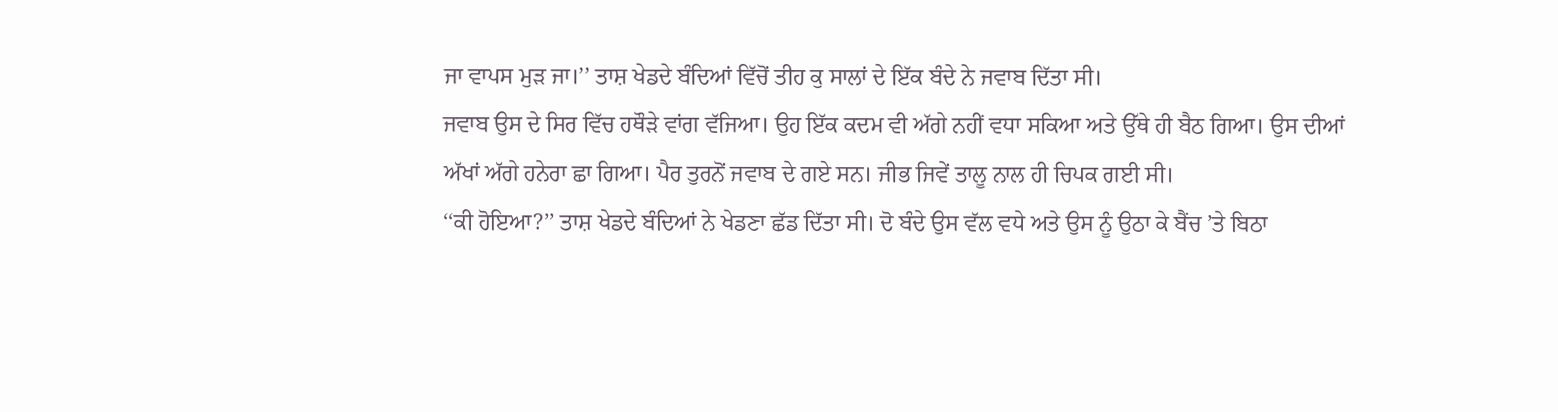ਜਾ ਵਾਪਸ ਮੁੜ ਜਾ।’’ ਤਾਸ਼ ਖੇਡਦੇ ਬੰਦਿਆਂ ਵਿੱਚੋਂ ਤੀਹ ਕੁ ਸਾਲਾਂ ਦੇ ਇੱਕ ਬੰਦੇ ਨੇ ਜਵਾਬ ਦਿੱਤਾ ਸੀ।
ਜਵਾਬ ਉਸ ਦੇ ਸਿਰ ਵਿੱਚ ਹਥੌੜੇ ਵਾਂਗ ਵੱਜਿਆ। ਉਹ ਇੱਕ ਕਦਮ ਵੀ ਅੱਗੇ ਨਹੀਂ ਵਧਾ ਸਕਿਆ ਅਤੇ ਉੱਥੇ ਹੀ ਬੈਠ ਗਿਆ। ਉਸ ਦੀਆਂ ਅੱਖਾਂ ਅੱਗੇ ਹਨੇਰਾ ਛਾ ਗਿਆ। ਪੈਰ ਤੁਰਨੋਂ ਜਵਾਬ ਦੇ ਗਏ ਸਨ। ਜੀਭ ਜਿਵੇਂ ਤਾਲੂ ਨਾਲ ਹੀ ਚਿਪਕ ਗਈ ਸੀ।
‘‘ਕੀ ਹੋਇਆ?’’ ਤਾਸ਼ ਖੇਡਦੇ ਬੰਦਿਆਂ ਨੇ ਖੇਡਣਾ ਛੱਡ ਦਿੱਤਾ ਸੀ। ਦੋ ਬੰਦੇ ਉਸ ਵੱਲ ਵਧੇ ਅਤੇ ਉਸ ਨੂੰ ਉਠਾ ਕੇ ਬੈਂਚ ’ਤੇ ਬਿਠਾ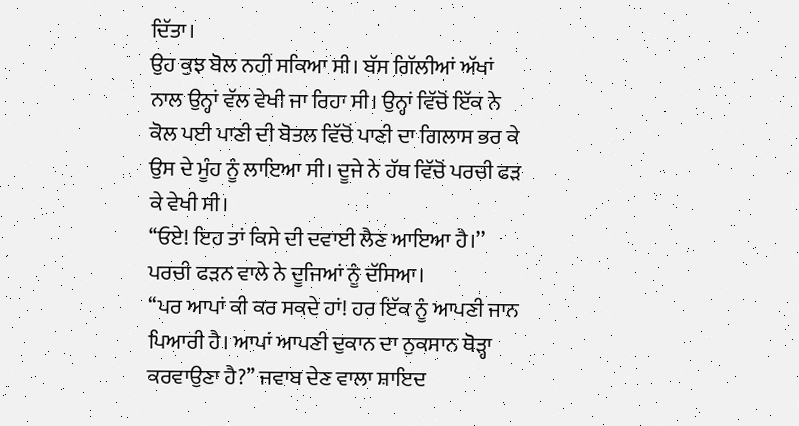ਦਿੱਤਾ।
ਉਹ ਕੁਝ ਬੋਲ ਨਹੀਂ ਸਕਿਆ ਸੀ। ਬੱਸ ਗਿੱਲੀਆਂ ਅੱਖਾਂ ਨਾਲ ਉਨ੍ਹਾਂ ਵੱਲ ਵੇਖੀ ਜਾ ਰਿਹਾ ਸੀ। ਉਨ੍ਹਾਂ ਵਿੱਚੋਂ ਇੱਕ ਨੇ ਕੋਲ ਪਈ ਪਾਣੀ ਦੀ ਬੋਤਲ ਵਿੱਚੋਂ ਪਾਣੀ ਦਾ ਗਿਲਾਸ ਭਰ ਕੇ ਉਸ ਦੇ ਮੂੰਹ ਨੂੰ ਲਾਇਆ ਸੀ। ਦੂਜੇ ਨੇ ਹੱਥ ਵਿੱਚੋਂ ਪਰਚੀ ਫੜ ਕੇ ਵੇਖੀ ਸੀ।
‘‘ਓਏ! ਇਹ ਤਾਂ ਕਿਸੇ ਦੀ ਦਵਾਈ ਲੈਣ ਆਇਆ ਹੈ।’’ ਪਰਚੀ ਫੜਨ ਵਾਲੇ ਨੇ ਦੂਜਿਆਂ ਨੂੰ ਦੱਸਿਆ।
‘‘ਪਰ ਆਪਾਂ ਕੀ ਕਰ ਸਕਦੇ ਹਾਂ! ਹਰ ਇੱਕ ਨੂੰ ਆਪਣੀ ਜਾਨ ਪਿਆਰੀ ਹੈ। ਆਪਾਂ ਆਪਣੀ ਦੁਕਾਨ ਦਾ ਨੁਕਸਾਨ ਥੋੜ੍ਹਾ ਕਰਵਾਉਣਾ ਹੈ?’’ ਜਵਾਬ ਦੇਣ ਵਾਲਾ ਸ਼ਾਇਦ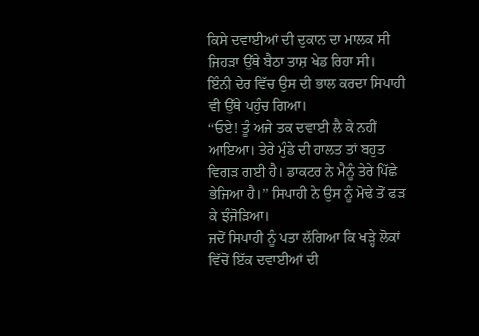ਕਿਸੇ ਦਵਾਈਆਂ ਦੀ ਦੁਕਾਨ ਦਾ ਮਾਲਕ ਸੀ ਜਿਹੜਾ ਉੱਥੇ ਬੈਠਾ ਤਾਸ਼ ਖੇਡ ਰਿਹਾ ਸੀ।
ਇੰਨੀ ਦੇਰ ਵਿੱਚ ਉਸ ਦੀ ਭਾਲ ਕਰਦਾ ਸਿਪਾਹੀ ਵੀ ਉੱਥੇ ਪਹੁੰਚ ਗਿਆ।
‘‘ਓਏ! ਤੂੰ ਅਜੇ ਤਕ ਦਵਾਈ ਲੈ ਕੇ ਨਹੀਂ ਆਇਆ। ਤੇਰੇ ਮੁੰਡੇ ਦੀ ਹਾਲਤ ਤਾਂ ਬਹੁਤ ਵਿਗੜ ਗਈ ਹੈ। ਡਾਕਟਰ ਨੇ ਮੈਨੂੰ ਤੇਰੇ ਪਿੱਛੇ ਭੇਜਿਆ ਹੈ।’’ ਸਿਪਾਹੀ ਨੇ ਉਸ ਨੂੰ ਮੋਢੇ ਤੋਂ ਫੜ ਕੇ ਝੰਜੋੜਿਆ।
ਜਦੋਂ ਸਿਪਾਹੀ ਨੂੰ ਪਤਾ ਲੱਗਿਆ ਕਿ ਖੜ੍ਹੇ ਲੋਕਾਂ ਵਿੱਚੋਂ ਇੱਕ ਦਵਾਈਆਂ ਦੀ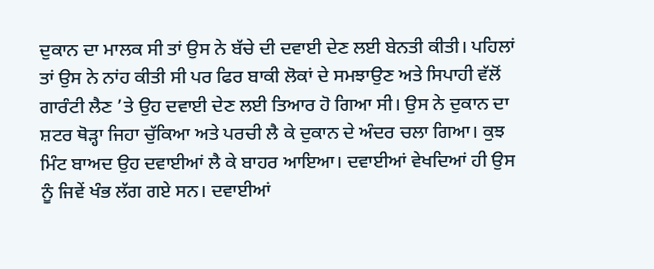ਦੁਕਾਨ ਦਾ ਮਾਲਕ ਸੀ ਤਾਂ ਉਸ ਨੇ ਬੱਚੇ ਦੀ ਦਵਾਈ ਦੇਣ ਲਈ ਬੇਨਤੀ ਕੀਤੀ। ਪਹਿਲਾਂ ਤਾਂ ਉਸ ਨੇ ਨਾਂਹ ਕੀਤੀ ਸੀ ਪਰ ਫਿਰ ਬਾਕੀ ਲੋਕਾਂ ਦੇ ਸਮਝਾਉਣ ਅਤੇ ਸਿਪਾਹੀ ਵੱਲੋਂ ਗਾਰੰਟੀ ਲੈਣ ’ਤੇ ਉਹ ਦਵਾਈ ਦੇਣ ਲਈ ਤਿਆਰ ਹੋ ਗਿਆ ਸੀ। ਉਸ ਨੇ ਦੁਕਾਨ ਦਾ ਸ਼ਟਰ ਥੋੜ੍ਹਾ ਜਿਹਾ ਚੁੱਕਿਆ ਅਤੇ ਪਰਚੀ ਲੈ ਕੇ ਦੁਕਾਨ ਦੇ ਅੰਦਰ ਚਲਾ ਗਿਆ। ਕੁਝ ਮਿੰਟ ਬਾਅਦ ਉਹ ਦਵਾਈਆਂ ਲੈ ਕੇ ਬਾਹਰ ਆਇਆ। ਦਵਾਈਆਂ ਵੇਖਦਿਆਂ ਹੀ ਉਸ ਨੂੰ ਜਿਵੇਂ ਖੰਭ ਲੱਗ ਗਏ ਸਨ। ਦਵਾਈਆਂ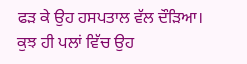ਫੜ ਕੇ ਉਹ ਹਸਪਤਾਲ ਵੱਲ ਦੌੜਿਆ। ਕੁਝ ਹੀ ਪਲਾਂ ਵਿੱਚ ਉਹ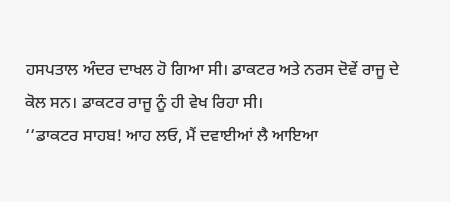ਹਸਪਤਾਲ ਅੰਦਰ ਦਾਖਲ ਹੋ ਗਿਆ ਸੀ। ਡਾਕਟਰ ਅਤੇ ਨਰਸ ਦੋਵੇਂ ਰਾਜੂ ਦੇ ਕੋਲ ਸਨ। ਡਾਕਟਰ ਰਾਜੂ ਨੂੰ ਹੀ ਵੇਖ ਰਿਹਾ ਸੀ।
‘‘ਡਾਕਟਰ ਸਾਹਬ! ਆਹ ਲਓ, ਮੈਂ ਦਵਾਈਆਂ ਲੈ ਆਇਆ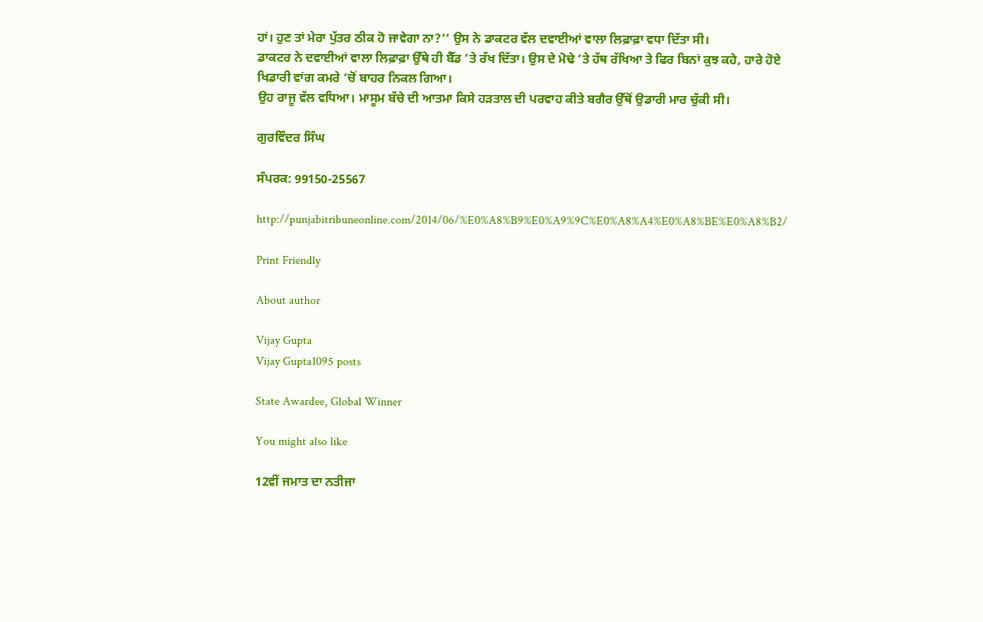ਹਾਂ। ਹੁਣ ਤਾਂ ਮੇਰਾ ਪੁੱਤਰ ਠੀਕ ਹੋ ਜਾਵੇਗਾ ਨਾ?’’ ਉਸ ਨੇ ਡਾਕਟਰ ਵੱਲ ਦਵਾਈਆਂ ਵਾਲਾ ਲਿਫ਼ਾਫ਼ਾ ਵਧਾ ਦਿੱਤਾ ਸੀ।
ਡਾਕਟਰ ਨੇ ਦਵਾਈਆਂ ਵਾਲਾ ਲਿਫ਼ਾਫ਼ਾ ਉੱਥੇ ਹੀ ਬੈੱਡ ’ਤੇ ਰੱਖ ਦਿੱਤਾ। ਉਸ ਦੇ ਮੋਢੇ ’ਤੇ ਹੱਥ ਰੱਖਿਆ ਤੇ ਫਿਰ ਬਿਨਾਂ ਕੁਝ ਕਹੇ, ਹਾਰੇ ਹੋਏ ਖਿਡਾਰੀ ਵਾਂਗ ਕਮਰੇ ’ਚੋਂ ਬਾਹਰ ਨਿਕਲ ਗਿਆ।
ਉਹ ਰਾਜੂ ਵੱਲ ਵਧਿਆ। ਮਾਸੂਮ ਬੱਚੇ ਦੀ ਆਤਮਾ ਕਿਸੇ ਹੜਤਾਲ ਦੀ ਪਰਵਾਹ ਕੀਤੇ ਬਗੈਰ ਉੱਥੋਂ ਉਡਾਰੀ ਮਾਰ ਚੁੱਕੀ ਸੀ।

ਗੁਰਵਿੰਦਰ ਸਿੰਘ

ਸੰਪਰਕ: 99150-25567

http://punjabitribuneonline.com/2014/06/%E0%A8%B9%E0%A9%9C%E0%A8%A4%E0%A8%BE%E0%A8%B2/

Print Friendly

About author

Vijay Gupta
Vijay Gupta1095 posts

State Awardee, Global Winner

You might also like

12ਵੀਂ ਜਮਾਤ ਦਾ ਨਤੀਜਾ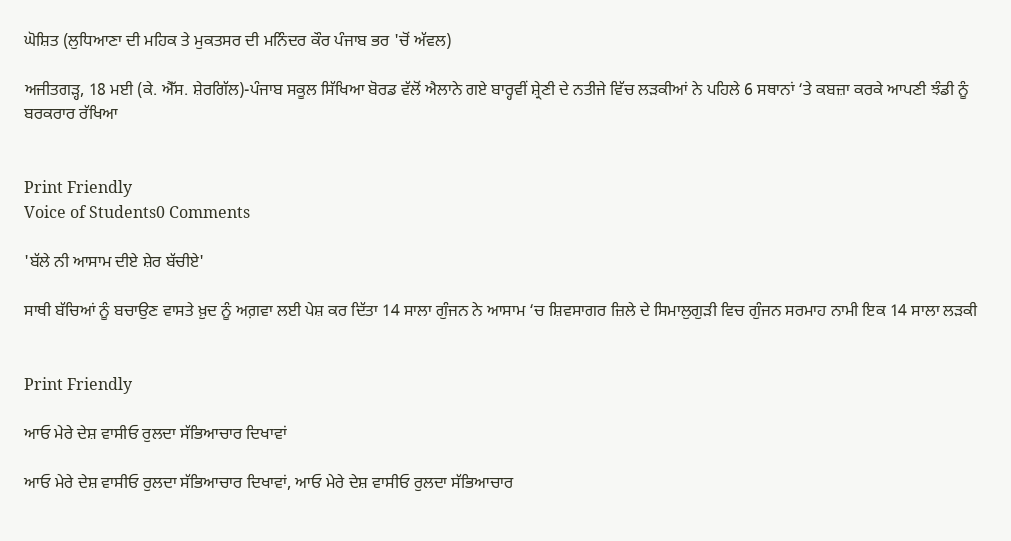ਘੋਸ਼ਿਤ (ਲੁਧਿਆਣਾ ਦੀ ਮਹਿਕ ਤੇ ਮੁਕਤਸਰ ਦੀ ਮਨਿੰਦਰ ਕੌਰ ਪੰਜਾਬ ਭਰ 'ਚੋਂ ਅੱਵਲ)

ਅਜੀਤਗੜ੍ਹ, 18 ਮਈ (ਕੇ. ਐੱਸ. ਸ਼ੇਰਗਿੱਲ)-ਪੰਜਾਬ ਸਕੂਲ ਸਿੱਖਿਆ ਬੋਰਡ ਵੱਲੋਂ ਐਲਾਨੇ ਗਏ ਬਾਰ੍ਹਵੀਂ ਸ਼੍ਰੇਣੀ ਦੇ ਨਤੀਜੇ ਵਿੱਚ ਲੜਕੀਆਂ ਨੇ ਪਹਿਲੇ 6 ਸਥਾਨਾਂ ‘ਤੇ ਕਬਜ਼ਾ ਕਰਕੇ ਆਪਣੀ ਝੰਡੀ ਨੂੰ ਬਰਕਰਾਰ ਰੱਖਿਆ


Print Friendly
Voice of Students0 Comments

'ਬੱਲੇ ਨੀ ਆਸਾਮ ਦੀਏ ਸ਼ੇਰ ਬੱਚੀਏ'

ਸਾਥੀ ਬੱਚਿਆਂ ਨੂੰ ਬਚਾਉਣ ਵਾਸਤੇ ਖ਼ੁਦ ਨੂੰ ਅਗ਼ਵਾ ਲਈ ਪੇਸ਼ ਕਰ ਦਿੱਤਾ 14 ਸਾਲਾ ਗੁੰਜਨ ਨੇ ਆਸਾਮ ‘ਚ ਸ਼ਿਵਸਾਗਰ ਜ਼ਿਲੇ ਦੇ ਸਿਮਾਲੁਗੁੜੀ ਵਿਚ ਗੁੰਜਨ ਸਰਮਾਹ ਨਾਮੀ ਇਕ 14 ਸਾਲਾ ਲੜਕੀ


Print Friendly

ਆਓ ਮੇਰੇ ਦੇਸ਼ ਵਾਸੀਓ ਰੁਲਦਾ ਸੱਭਿਆਚਾਰ ਦਿਖਾਵਾਂ

ਆਓ ਮੇਰੇ ਦੇਸ਼ ਵਾਸੀਓ ਰੁਲਦਾ ਸੱਭਿਆਚਾਰ ਦਿਖਾਵਾਂ, ਆਓ ਮੇਰੇ ਦੇਸ਼ ਵਾਸੀਓ ਰੁਲਦਾ ਸੱਭਿਆਚਾਰ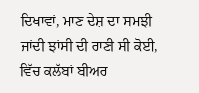ਦਿਖਾਵਾਂ, ਮਾਣ ਦੇਸ਼ ਦਾ ਸਮਝੀ ਜਾਂਦੀ ਝਾਂਸੀ ਦੀ ਰਾਣੀ ਸੀ ਕੋਈ, ਵਿੱਚ ਕਲੱਬਾਂ ਬੀਅਰ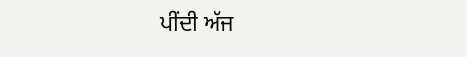ਪੀਂਦੀ ਅੱਜ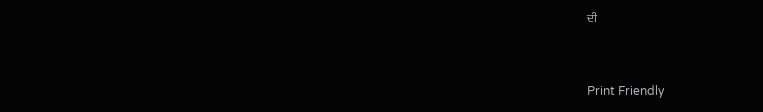ਦੀ


Print Friendly